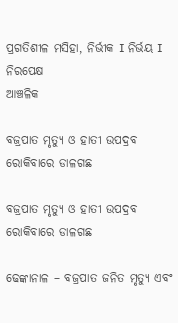ପ୍ରଗତିଶୀଳ ମସିହା, ନିର୍ଭୀକ I ନିର୍ଭୟ I ନିରପେକ୍ଷ
ଆଞ୍ଚଳିକ

ବଜ୍ରପାତ ମୃତ୍ୟୁ ଓ ହାତୀ ଉପଦ୍ରବ ରୋକିବାରେ ଡାଳଗଛ

ବଜ୍ରପାତ ମୃତ୍ୟୁ ଓ ହାତୀ ଉପଦ୍ରବ ରୋକିବାରେ ଡାଳଗଛ

ଢେଙ୍କାନାଳ – ବଜ୍ରପାତ ଜନିତ ମୃତ୍ୟୁ ଏବଂ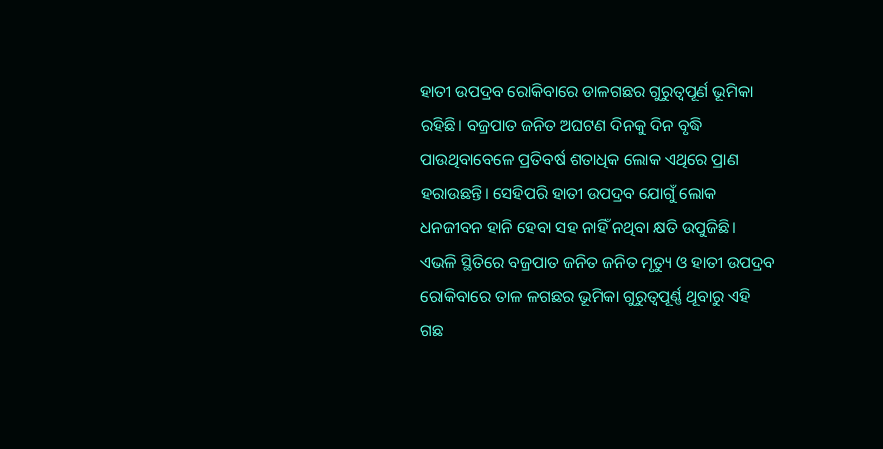ହାତୀ ଉପଦ୍ରବ ରୋକିବାରେ ଡାଳଗଛର ଗୁରୁତ୍ଵପୂର୍ଣ ଭୂମିକା ରହିଛି। ବଜ୍ରପାତ ଜନିତ ଅଘଟଣ ଦିନ‌କୁ ଦିନ ବୃଦ୍ଧି ପାଉଥିବାବେଳେ ପ୍ରତିବର୍ଷ ଶତାଧିକ ଲୋକ ଏଥିରେ ପ୍ରାଣ ହରାଉଛନ୍ତି। ସେହିପରି ହାତୀ ଉପଦ୍ରବ ଯୋଗୁଁ ଲୋକ ଧନଜୀବନ ହାନି ହେବା ସହ ନାହିଁ ନଥିବା କ୍ଷତି ଉପୁଜିଛି। ଏଭଳି ସ୍ଥିତିରେ ବଜ୍ରପାତ ଜନିତ ଜନିତ ମୃତ୍ୟୁ ଓ ହାତୀ ଉପଦ୍ରବ ରୋକିବାରେ ତାଳ ଳଗଛର ଭୂମିକା ଗୁରୁତ୍ବପୂର୍ଣ୍ଣ ଥୂବାରୁ ଏହି ଗଛ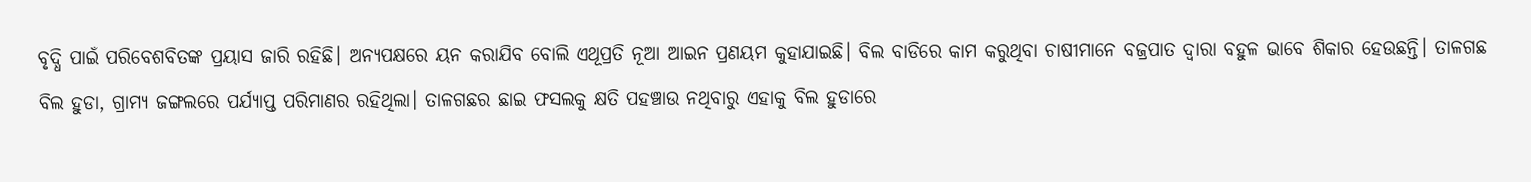ବୃଦ୍ଧି ପାଇଁ ପରିବେଶବିତଙ୍କ ପ୍ରୟାସ ଜାରି ରହିଛି। ଅନ୍ୟପକ୍ଷରେ ୟନ କରାଯିବ ବୋଲି ଏଥୂପ୍ରତି ନୂଆ ଆଇନ ପ୍ରଣୟମ କୁହାଯାଇଛି। ବିଲ ବାଡିରେ କାମ କରୁଥିବା ଚାଷୀମାନେ ବଜ୍ରପାତ ଦ୍ୱାରା ବହୁଳ ଭାବେ ଶିକାର ହେଉଛନ୍ତି। ତାଳଗଛ ବିଲ ହୁଡା, ଗ୍ରାମ୍ୟ ଜଙ୍ଗଲରେ ପର୍ଯ୍ୟାପ୍ତ ପରିମାଣର ରହିଥିଲା। ତାଳଗଛର ଛାଇ ଫସଲକୁ କ୍ଷତି ପହଞ୍ଚାଉ ନଥିବାରୁ ଏହାକୁ ବିଲ ହୁଡାରେ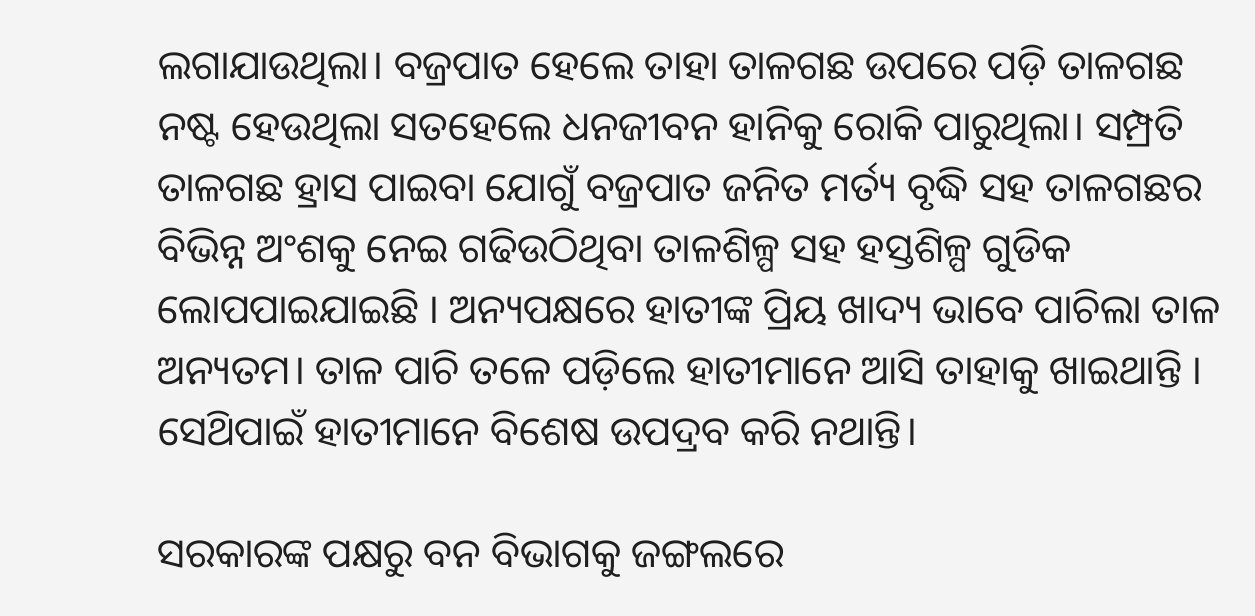ଲଗାଯାଉଥିଲା। ବଜ୍ରପାତ ହେଲେ ତାହା ତାଳଗଛ ଉପରେ ପଡ଼ି ତାଳଗଛ ନଷ୍ଟ ହେଉଥିଲା ସତହେଲେ ଧନଜୀବନ ହାନିକୁ ରୋକି ପାରୁଥିଲା। ସମ୍ପ୍ରତି ତାଳଗଛ ହ୍ରାସ ପାଇବା ଯୋଗୁଁ ବଜ୍ରପାତ ଜନିତ ମର୍ତ୍ୟ ବୃଦ୍ଧି ସହ ତାଳଗଛର ବିଭିନ୍ନ ଅଂଶକୁ ନେଇ ଗଢିଉଠିଥିବା ତାଳଶିଳ୍ପ ସହ ହସ୍ତଶିଳ୍ପ ଗୁଡିକ ଲୋପପାଇଯାଇଛି । ଅନ୍ୟପକ୍ଷରେ ହାତୀଙ୍କ ପ୍ରିୟ ଖାଦ୍ୟ ଭାବେ ପାଚିଲା ତାଳ ଅନ୍ୟତମ। ତାଳ ପାଚି ତଳେ ପଡ଼ିଲେ ହାତୀମାନେ ଆସି ତାହାକୁ ଖାଇଥାନ୍ତି । ସେଥ‌ିପାଇଁ ହାତୀମାନେ ବିଶେଷ ଉପଦ୍ରବ କରି ନଥାନ୍ତି।

ସରକାରଙ୍କ ପକ୍ଷରୁ ବନ ବିଭାଗକୁ ଜଙ୍ଗଲରେ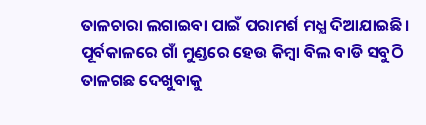ତାଳଚାରା ଲଗାଇବା ପାଇଁ ପରାମର୍ଶ ମଧ୍ଯ ଦିଆଯାଇଛି। ପୂର୍ବକାଳରେ ଗାଁ ମୁଣ୍ଡରେ ହେଉ କିମ୍ବା ବିଲ ବାଡି ସବୁଠି ତାଳଗଛ ଦେଖୁବାକୁ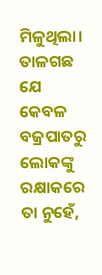ମିଳୁଥିଲା। ତାଳଗଛ ଯେ କେବଳ ବଜ୍ରପାତରୁ ଲୋକଙ୍କୁ ରକ୍ଷାକରେ ତା ନୁହେଁ,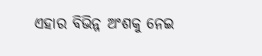ଏହାର ବିଭିନ୍ନ ଅଂଶକୁ ନେଇ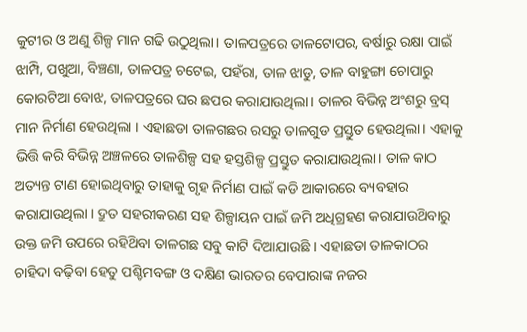କୁଟୀର ଓ ଅଣୁ ଶିଳ୍ପ ମାନ ଗଢି ଉଠୁଥିଲା। ତାଳପତ୍ରରେ ତାଳଟୋପର, ବର୍ଷାରୁ ରକ୍ଷା ପାଇଁ ଝାମ୍ପି, ପଖୁଆ, ବିଞ୍ଚଣା, ତାଳପତ୍ର ଚଟେଇ, ପହଁରା, ତାଳ ଝାଡୁ, ତାଳ ବାହୁଙ୍ଗା ଚୋପାରୁ କୋରଟିଆ ବୋଝ, ତାଳପ‌ତ୍ରରେ ଘର ଛପର କରାଯାଉଥିଲା। ତାଳର ବିଭିନ୍ନ ଅଂଶରୁ ବ୍ରସ୍ ମାନ ନିର୍ମାଣ ହେଉଥିଲା । ଏହାଛଡା ତାଳଗଛର ରସରୁ ତାଳଗୁଡ ପ୍ରସ୍ତୁତ ହେଉଥିଲା। ଏହାକୁ ଭିତ୍ତି କରି ବିଭିନ୍ନ ଅଞ୍ଚଳରେ ତାଳଶିଳ୍ପ ସହ ହସ୍ତଶିଳ୍ପ ପ୍ରସ୍ତୁତ କରାଯାଉଥିଲା। ତାଳ କାଠ ଅତ୍ୟନ୍ତ ଟାଣ ହୋଇଥିବାରୁ ତାହାକୁ ଗୃହ ନିର୍ମାଣ ପାଇଁ କଡି ଆକାରରେ ବ୍ୟବହାର କରାଯାଉଥିଲା । ଦ୍ରୁତ ସ‌ହରୀକରଣ ସହ ଶିଳ୍ପାୟନ ପାଇଁ ଜମି ଅଧିଗ୍ରହଣ କରାଯାଉଥ‌ିବାରୁ ଉକ୍ତ ଜମି ଉପରେ ରହିଥ‌ିବା ତାଳଗଛ ସବୁ କାଟି ଦିଆଯାଉଛି । ଏହାଛଡା ତାଳକାଠର ଚାହିଦା ବଢ଼ିବା ହେତୁ ପଶ୍ଚିମବଙ୍ଗ ଓ ଦକ୍ଷିଣ ଭାରତର ବେପାରାଙ୍କ ନଜର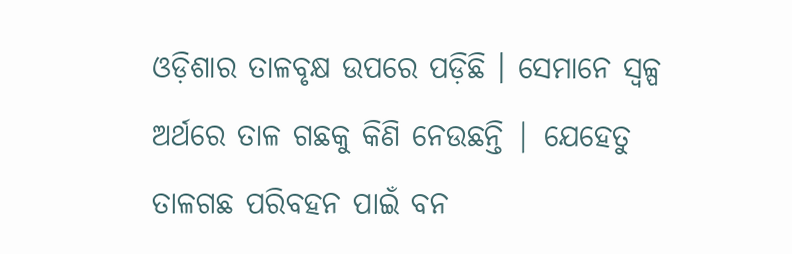ଓଡ଼ିଶାର ତାଳବୃକ୍ଷ ଉପରେ ପଡ଼ିଛି । ସେମାନେ ସ୍ବଳ୍ପ ଅର୍ଥରେ ତାଳ ଗଛକୁ କିଣି ନେଉଛନ୍ତି | ଯେହେତୁ ତାଳଗଛ ପରିବହନ ପାଇଁ ବନ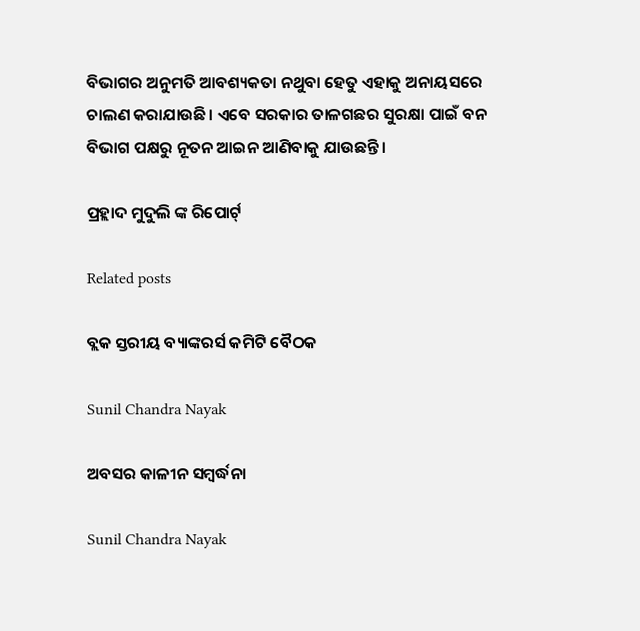ବିଭାଗର ଅନୁମତି ଆବଶ୍ୟକତା ନଥୁବା ହେତୁ ଏହାକୁ ଅନାୟସରେ ଚାଲଣ କରାଯାଉଛି। ଏବେ ସରକାର ତାଳଗଛର ସୁରକ୍ଷା ପାଇଁ ବନ ବିଭାଗ ପକ୍ଷରୁ ନୂତନ ଆଇନ ଆଣିବାକୁ ଯାଉଛନ୍ତି।

ପ୍ରହ୍ଲାଦ ମୁଦୁଲି ଙ୍କ ରିପୋର୍ଟ୍

Related posts

ବ୍ଲକ ସ୍ତରୀୟ ବ୍ୟାଙ୍କରର୍ସ କମିଟି ବୈଠକ

Sunil Chandra Nayak

ଅବସର କାଳୀନ ସମ୍ବର୍ଦ୍ଧନା

Sunil Chandra Nayak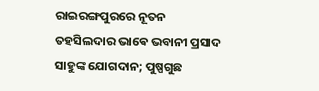ରାଇରଙ୍ଗପୁରରେ ନୂତନ ତହସିଲଦାର ଭାଵେ ଭବାନୀ ପ୍ରସାଦ ସାହୁଙ୍କ ଯୋଗଦାନ; ପୁଷ୍ପଗୁଛ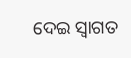ଦେଇ ସ୍ବାଗତ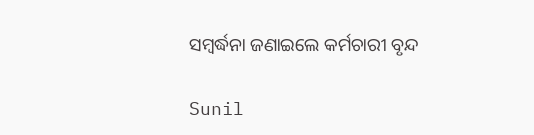ସମ୍ବର୍ଦ୍ଧନା ଜଣାଇଲେ କର୍ମଚାରୀ ବୃନ୍ଦ

Sunil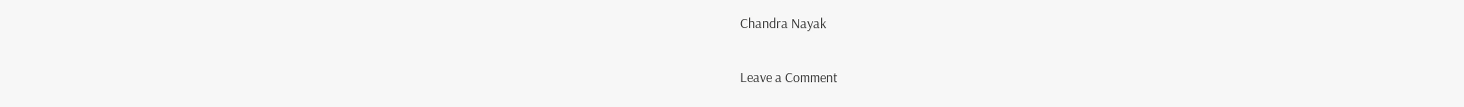Chandra Nayak

Leave a Comment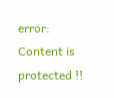error: Content is protected !!